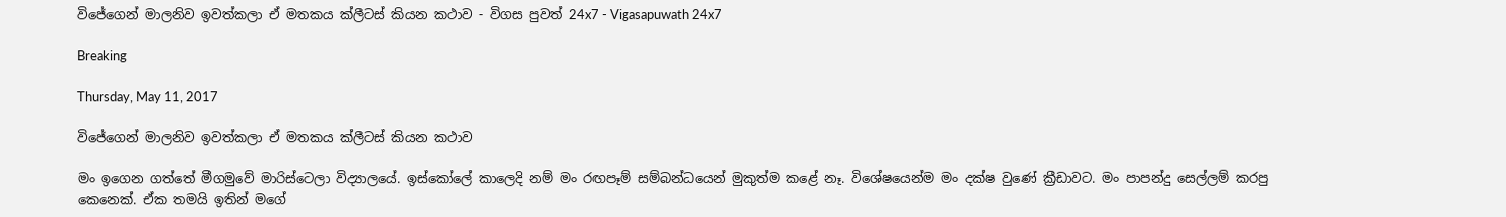විජේගෙන් මාලනිව ඉවත්කලා ඒ මතකය ක්ලීටස් කියන කථාව - විගස පුවත් 24x7 - Vigasapuwath 24x7

Breaking

Thursday, May 11, 2017

විජේගෙන් මාලනිව ඉවත්කලා ඒ මතකය ක්ලීටස් කියන කථාව

මං ඉගෙන ගත්තේ මීගමුවේ මාරිස්ටෙලා විද්‍යාලයේ. ඉස්කෝලේ කාලෙදි නම් මං රඟපෑම් සම්බන්ධයෙන් මුකුත්ම කළේ නෑ. විශේෂයෙන්ම මං දක්ෂ වුණේ ක්‍රීඩාවට. මං පාපන්දු සෙල්ලම් කරපු කෙනෙක්. ඒක තමයි ඉතින් මගේ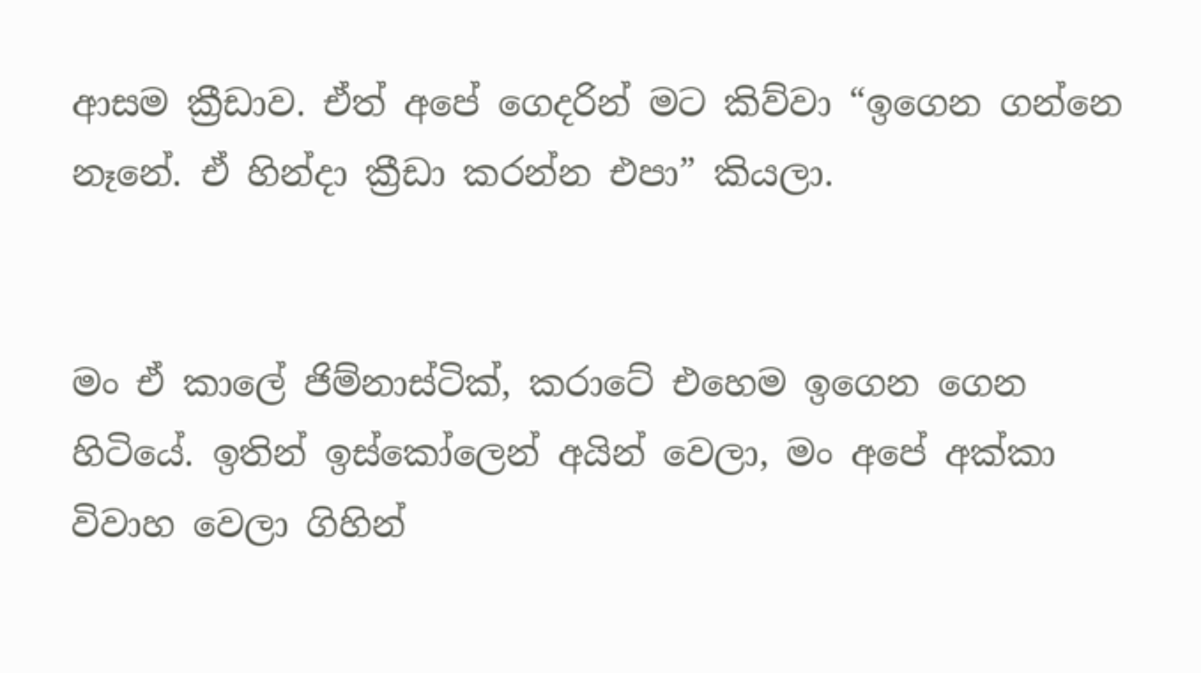ආසම ක්‍රීඩාව. ඒත් අපේ ගෙදරින් මට කිව්වා “ඉගෙන ගන්නෙ නෑනේ. ඒ හින්දා ක්‍රීඩා කරන්න එපා” කියලා.


මං ඒ කාලේ ජිම්නාස්ටික්, කරාටේ එහෙම ඉගෙන ගෙන හිටියේ. ඉතින් ඉස්කෝලෙන් අයින් වෙලා, මං අපේ අක්කා විවාහ වෙලා ගිහින්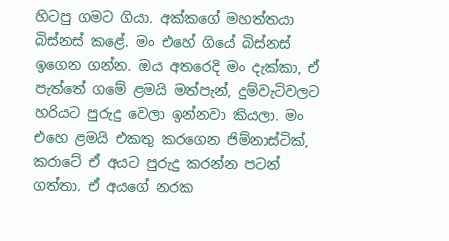හිටපු ගමට ගියා. අක්කගේ මහත්තයා බිස්නස් කළේ. මං එහේ ගියේ බිස්නස් ඉගෙන ගන්න. ඔය අතරෙදි මං දැක්කා, ඒ පැත්තේ ගමේ ළමයි මත්පැන්, දුම්වැටිවලට හරියට පුරුදු වෙලා ඉන්නවා කියලා. මං එහෙ ළමයි එකතු කරගෙන ජිම්නාස්ටික්, කරාටේ ඒ අයට පුරුදු කරන්න පටන් ගත්තා. ඒ අයගේ නරක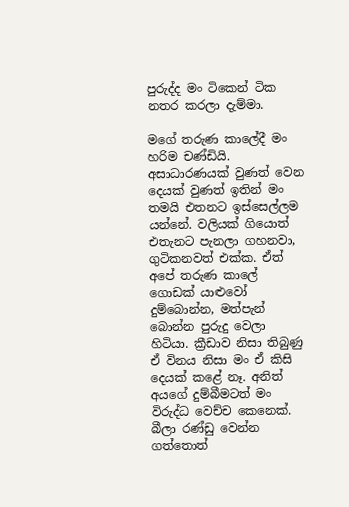පුරුද්ද මං ටිකෙන් ටික නතර කරලා දැම්මා.

මගේ තරුණ කාලේදී මං හරිම චණ්ඩියි. අසාධාරණයක් වුණත් වෙන දෙයක් වුණත් ඉතින් මං තමයි එතනට ඉස්සෙල්ලම යන්නේ. වලියක් ගියොත් එතැනට පැනලා ගහනවා, ගුටිකනවත් එක්ක. ඒත් අපේ තරුණ කාලේ ගොඩක් යාළුවෝ දුම්බොන්න, මත්පැන් බොන්න පුරුදු වෙලා හිටියා. ක්‍රීඩාව නිසා තිබුණු ඒ විනය නිසා මං ඒ කිසි දෙයක් කළේ නෑ. අනිත් අයගේ දුම්බීමටත් මං විරුද්ධ වෙච්ච කෙනෙක්. බීලා රණ්ඩු වෙන්න ගත්තොත්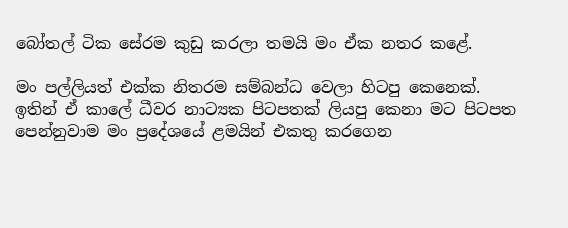බෝතල් ටික සේරම කුඩු කරලා තමයි මං ඒක නතර කළේ.

මං පල්ලියත් එක්ක නිතරම සම්බන්ධ වෙලා හිටපු කෙනෙක්. ඉතින් ඒ කාලේ ධීවර නාට්‍යක පිටපතක් ලියපු කෙනා මට පිටපත පෙන්නුවාම මං ප්‍රදේශයේ ළමයින් එකතු කරගෙන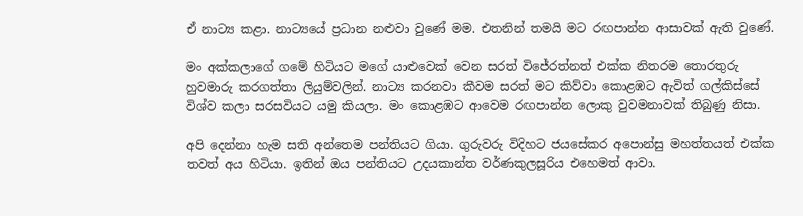ඒ නාට්‍ය කළා. නාට්‍යයේ ප්‍රධාන නළුවා වුණේ මම. එතනින් තමයි මට රඟපාන්න ආසාවක් ඇති වුණේ.

මං අක්කලාගේ ගමේ හිටියට මගේ යාළුවෙක් වෙන සරත් විජේරත්නත් එක්ක නිතරම තොරතුරු හුවමාරු කරගත්තා ලියුම්වලින්. නාට්‍ය කරනවා කීවම සරත් මට කිව්වා කොළඹට ඇවිත් ගල්කිස්සේ විශ්ව කලා සරසවියට යමු කියලා. මං කොළඹට ආවෙම රඟපාන්න ලොකු වුවමනාවක් තිබුණු නිසා.

අපි දෙන්නා හැම සති අන්තෙම පන්තියට ගියා. ගුරුවරු විදිහට ජයසේකර අපොන්සු මහත්තයත් එක්ක තවත් අය හිටියා. ඉතින් ඔය පන්තියට උදයකාන්ත වර්ණකුලසූරිය එහෙමත් ආවා.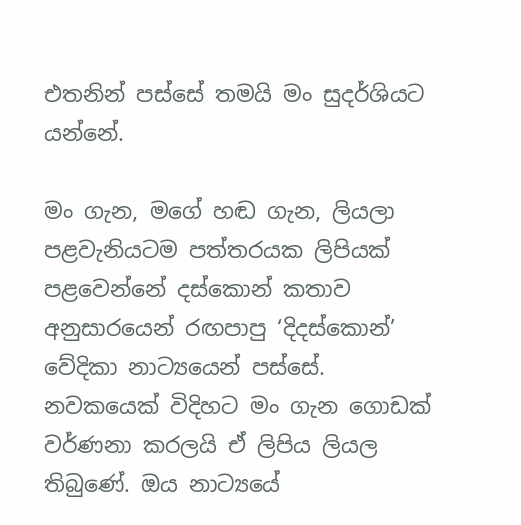එතනින් පස්සේ තමයි මං සුදර්ශියට යන්නේ.

මං ගැන, මගේ හඬ ගැන, ලියලා පළවැනියටම පත්තරයක ලිපියක් පළවෙන්නේ දස්කොන් කතාව අනුසාරයෙන් රඟපාපු ‘දිදස්කොන්’ වේදිකා නාට්‍යයෙන් පස්සේ. නවකයෙක් විදිහට මං ගැන ගොඩක් වර්ණනා කරලයි ඒ ලිපිය ලියල තිබුණේ. ඔය නාට්‍යයේ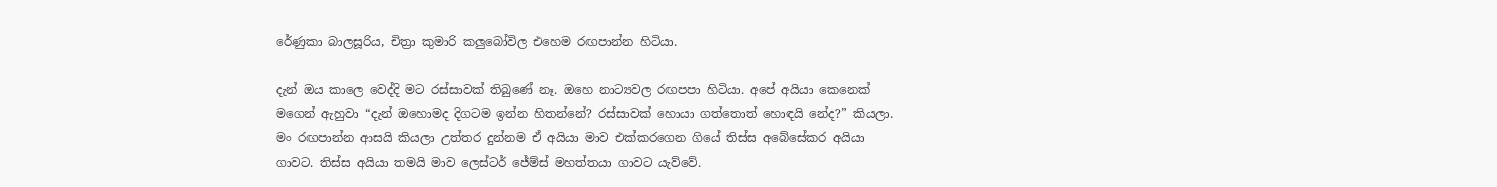රේණුකා බාලසූරිය, චිත්‍රා කුමාරි කලුබෝවිල එහෙම රඟපාන්න හිටියා.

දැන් ඔය කාලෙ වෙද්දි මට රස්සාවක් තිබුණේ නෑ. ඔහෙ නාට්‍යවල රඟපපා හිටියා. අපේ අයියා කෙනෙක් මගෙන් ඇහුවා “දැන් ඔහොමද දිගටම ඉන්න හිතන්නේ? රස්සාවක් හොයා ගත්තොත් හොඳයි නේද?” කියලා. මං රඟපාන්න ආසයි කියලා උත්තර දුන්නම ඒ අයියා මාව එක්කරගෙන ගියේ තිස්ස අබේසේකර අයියා ගාවට. තිස්ස අයියා තමයි මාව ලෙස්ටර් ජේම්ස් මහත්තයා ගාවට යැව්වේ.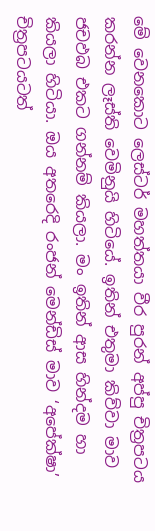මේ වෙනකොට ලෙස්ටර් මහත්තයා වීර පුරන් අප්පු චිත්‍රපටය කරන්න ලෑස්ති වෙමිනුයි හිටියේ. ඉතින් එතුමා කිව්වා මාව ජචඵබ එකට ගන්නම් කියලා. මං ඉතින් ආස හින්දම හා කියලා හිටියා. ඔය අතරෙදි රංජන් මෙන්ඩිස් මාව ‘අපේක්ෂා’ චිත්‍රපටයටත්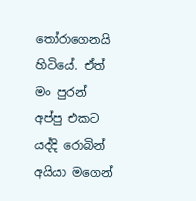තෝරාගෙනයි හිටියේ. ඒත් මං පුරන් අප්පු එකට යද්දි රොබින් අයියා මගෙන්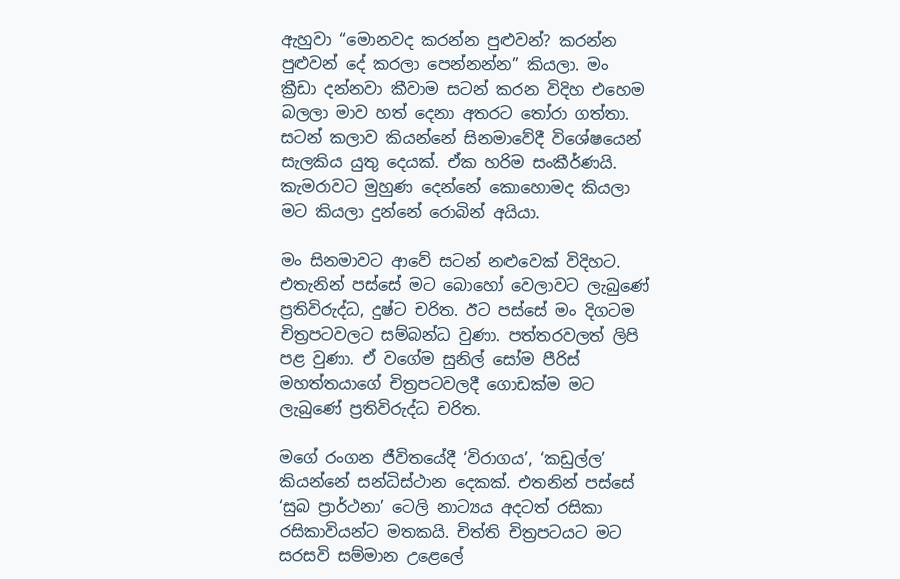ඇහුවා “මොනවද කරන්න පුළුවන්? කරන්න පුළුවන් දේ කරලා පෙන්නන්න” කියලා. මං ක්‍රීඩා දන්නවා කීවාම සටන් කරන විදිහ එහෙම බලලා මාව හත් දෙනා අතරට තෝරා ගත්තා. සටන් කලාව කියන්නේ සිනමාවේදී විශේෂයෙන් සැලකිය යුතු දෙයක්. ඒක හරිම සංකීර්ණයි. කැමරාවට මුහුණ දෙන්නේ කොහොමද කියලා මට කියලා දුන්නේ රොබින් අයියා.

මං සිනමාවට ආවේ සටන් නළුවෙක් විදිහට. එතැනින් පස්සේ මට බොහෝ වෙලාවට ලැබුණේ ප්‍රතිවිරුද්ධ, දුෂ්ට චරිත. ඊට පස්සේ මං දිගටම චිත්‍රපටවලට සම්බන්ධ වුණා. පත්තරවලත් ලිපි පළ වුණා. ඒ වගේම සුනිල් සෝම පීරිස් මහත්තයාගේ චිත්‍රපටවලදී ගොඩක්ම මට ලැබුණේ ප්‍රතිවිරුද්ධ චරිත.

මගේ රංගන ජීවිතයේදී ‘විරාගය’, ‘කඩුල්ල’ කියන්නේ සන්ධිස්ථාන දෙකක්. එතනින් පස්සේ ‘සුබ ප්‍රාර්ථනා’ ටෙලි නාට්‍යය අදටත් රසිකා රසිකාවියන්ට මතකයි. චිත්ති චිත්‍රපටයට මට සරසවි සම්මාන උළෙලේ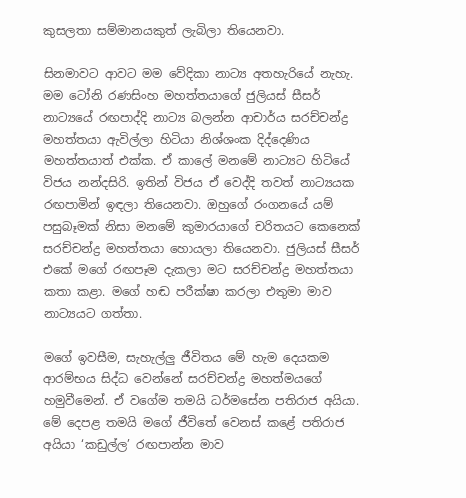කුසලතා සම්මානයකුත් ලැබිලා තියෙනවා.

සිනමාවට ආවට මම වේදිකා නාට්‍ය අතහැරියේ නැහැ. මම ටෝනි රණසිංහ මහත්තයාගේ ජුලියස් සීසර් නාට්‍යයේ රඟපාද්දි නාට්‍ය බලන්න ආචාර්ය සරච්චන්ද්‍ර මහත්තයා ඇවිල්ලා හිටියා නිශ්ශංක දිද්දෙණිය මහත්තයාත් එක්ක. ඒ කාලේ මනමේ නාට්‍යට හිටියේ විජය නන්දසිරි. ඉතින් විජය ඒ වෙද්දි තවත් නාට්‍යයක රඟපාමින් ඉඳලා තියෙනවා. ඔහුගේ රංගනයේ යම් පසුබෑමක් නිසා මනමේ කුමාරයාගේ චරිතයට කෙනෙක් සරච්චන්ද්‍ර මහත්තයා හොයලා තියෙනවා. ජුලියස් සීසර් එකේ මගේ රඟපෑම දැකලා මට සරච්චන්ද්‍ර මහත්තයා කතා කළා. මගේ හඬ පරීක්ෂා කරලා එතුමා මාව නාට්‍යයට ගත්තා.

මගේ ඉවසීම, සැහැල්ලු ජීවිතය මේ හැම දෙයකම ආරම්භය සිද්ධ වෙන්නේ සරච්චන්ද්‍ර මහත්මයගේ හමුවීමෙන්. ඒ වගේම තමයි ධර්මසේන පතිරාජ අයියා. මේ දෙපළ තමයි මගේ ජීවිතේ වෙනස් කළේ පතිරාජ අයියා ‘කඩුල්ල’ රඟපාන්න මාව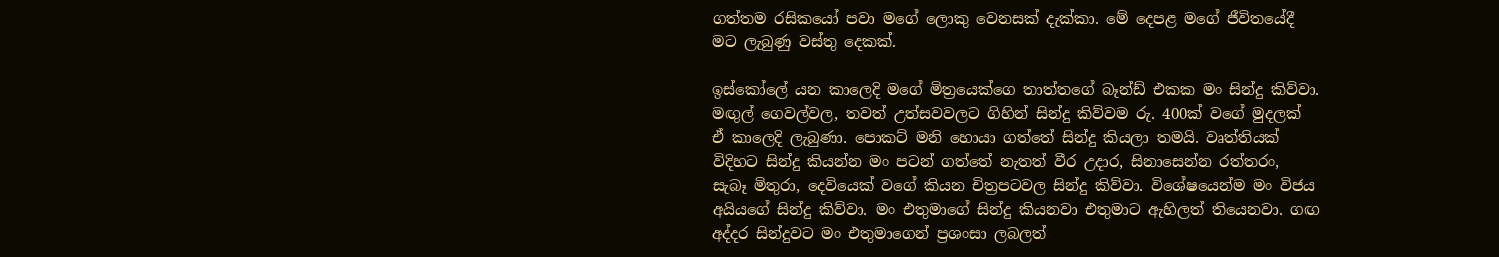ගත්තම රසිකයෝ පවා මගේ ලොකු වෙනසක් දැක්කා. මේ දෙපළ මගේ ජීවිතයේදී මට ලැබුණු වස්තු දෙකක්.

ඉස්කෝලේ යන කාලෙදි මගේ මිත්‍රයෙක්ගෙ තාත්තගේ බෑන්ඩ් එකක මං සින්දු කිව්වා. මඟුල් ගෙවල්වල, තවත් උත්සවවලට ගිහින් සින්දු කිව්වම රු. 400ක් වගේ මුදලක් ඒ කාලෙදි ලැබුණා. පොකට් මනි හොයා ගත්තේ සින්දු කියලා තමයි. වෘත්තියක් විදිහට සින්දු කියන්න මං පටන් ගත්තේ නැතත් වීර උදාර, සිනාසෙන්න රත්තරං, සැබෑ මිතුරා, දෙවියෙක් වගේ කියන චිත්‍රපටවල සින්දු කිව්වා. විශේෂයෙන්ම මං විජය අයියගේ සින්දු කිව්වා. මං එතුමාගේ සින්දු කියනවා එතුමාට ඇහිලත් තියෙනවා. ගඟ අද්දර සින්දුවට මං එතුමාගෙන් ප්‍රශංසා ලබලත්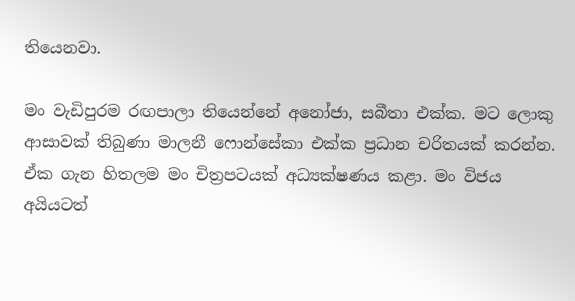තියෙනවා.

මං වැඩිපුරම රඟපාලා තියෙන්නේ අනෝජා, සබීතා එක්ක. මට ලොකු ආසාවක් තිබුණා මාලනී ෆොන්සේකා එක්ක ප්‍රධාන චරිතයක් කරන්න. ඒක ගැන හිතලම මං චිත්‍රපටයක් අධ්‍යක්ෂණය කළා. මං විජය අයියටත්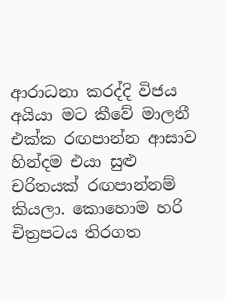ආරාධනා කරද්දි විජය අයියා මට කීවේ මාලනී එක්ක රඟපාන්න ආසාව හින්දම එයා සුළු චරිතයක් රඟපාන්නම් කියලා. කොහොම හරි චිත්‍රපටය තිරගත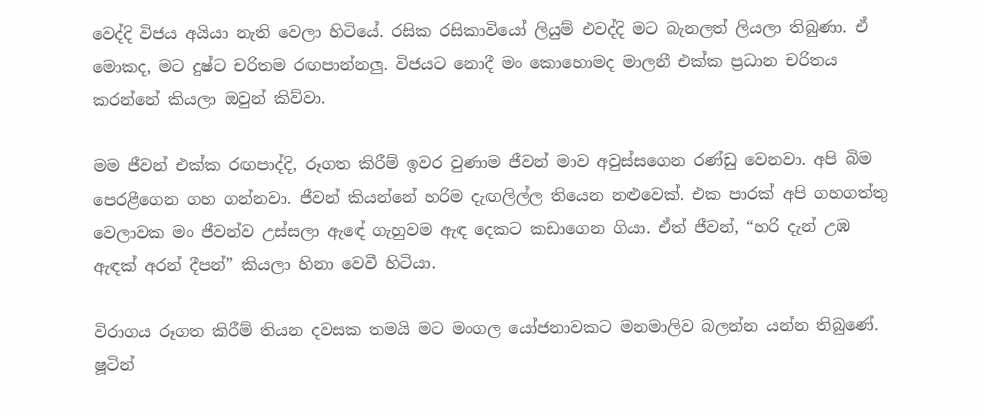වෙද්දි විජය අයියා නැති වෙලා හිටියේ. රසික රසිකාවියෝ ලියුම් එවද්දි මට බැනලත් ලියලා තිබුණා. ඒ මොකද, මට දුෂ්ට චරිතම රඟපාන්නලු. විජයට නොදී මං කොහොමද මාලනී එක්ක ප්‍රධාන චරිතය කරන්නේ කියලා ඔවුන් කිව්වා.

මම ජීවන් එක්ක රඟපාද්දි, රූගත කිරීම් ඉවර වුණාම ජීවන් මාව අවුස්සගෙන රණ්ඩු වෙනවා. අපි බිම පෙරළීගෙන ගහ ගන්නවා. ජීවන් කියන්නේ හරිම දැඟලිල්ල තියෙන නළුවෙක්. එක පාරක් අපි ගහගත්තු වෙලාවක මං ජීවන්ව උස්සලා ඇඳේ ගැහුවම ඇඳ දෙකට කඩාගෙන ගියා. ඒත් ජීවන්, “හරි දැන් උඹ ඇඳක් අරන් දීපන්” කියලා හිනා වෙවී හිටියා.

විරාගය රූගත කිරීම් තියන දවසක තමයි මට මංගල යෝජනාවකට මනමාලිව බලන්න යන්න තිබුණේ. ෂූටින්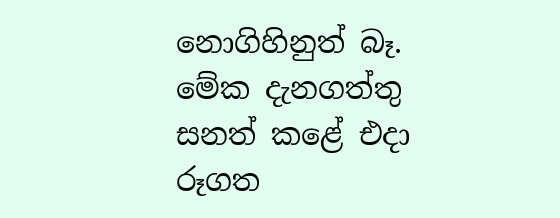නොගිහිනුත් බෑ. මේක දැනගත්තු සනත් කළේ එදා රූගත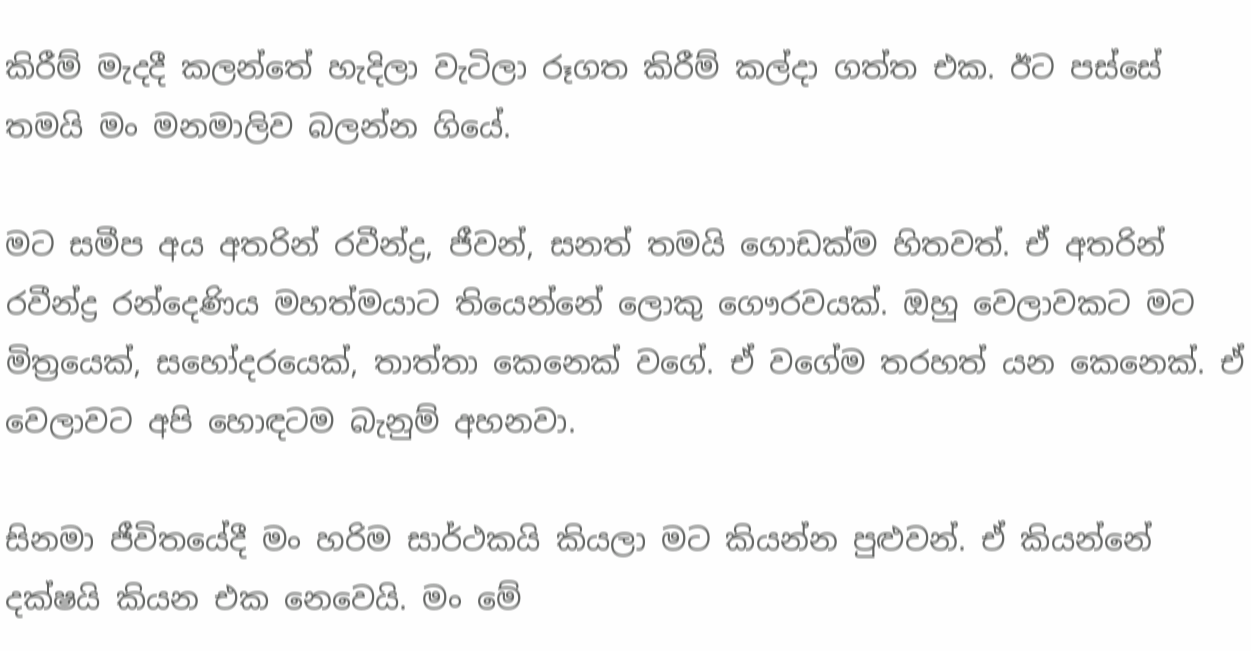කිරීම් මැදදී කලන්තේ හැදිලා වැටිලා රූගත කිරීම් කල්දා ගත්ත එක. ඊට පස්සේ තමයි මං මනමාලිව බලන්න ගියේ.

මට සමීප අය අතරින් රවීන්ද්‍ර, ජීවන්, සනත් තමයි ගොඩක්ම හිතවත්. ඒ අතරින් රවීන්ද්‍ර රන්දෙණිය මහත්මයාට තියෙන්නේ ලොකු ගෞරවයක්. ඔහු වෙලාවකට මට මිත්‍රයෙක්, සහෝදරයෙක්, තාත්තා කෙනෙක් වගේ. ඒ වගේම තරහත් යන කෙනෙක්. ඒ වෙලාවට අපි හොඳටම බැනුම් අහනවා.

සිනමා ජීවිතයේදී මං හරිම සාර්ථකයි කියලා මට කියන්න පුළුවන්. ඒ කියන්නේ දක්ෂයි කියන එක නෙවෙයි. මං මේ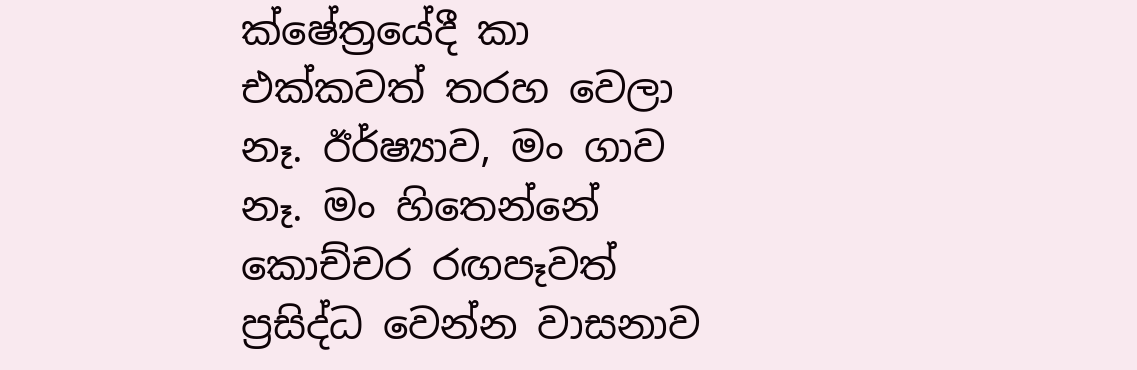ක්ෂේත්‍රයේදී කා එක්කවත් තරහ වෙලා නෑ. ඊර්ෂ්‍යාව, මං ගාව නෑ. මං හිතෙන්නේ කොච්චර රඟපෑවත් ප්‍රසිද්ධ වෙන්න වාසනාව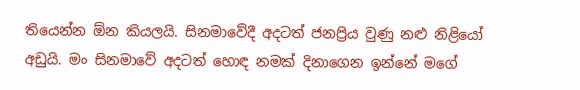තියෙන්න ඕන කියලයි. සිනමාවේදී අදටත් ජනප්‍රිය වුණු නළු නිළියෝ අඩුයි. මං සිනමාවේ අදටත් හොඳ නමක් දිනාගෙන ඉන්නේ මගේ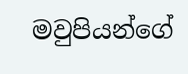මවුපියන්ගේ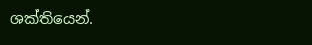ශක්තියෙන්.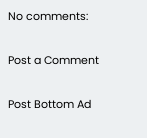No comments:

Post a Comment

Post Bottom Ad